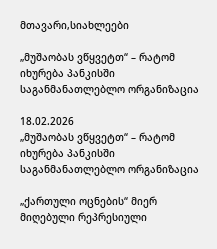მთავარი,სიახლეები

„მუშაობას ვწყვეტთ“ – რატომ იხურება პანკისში საგანმანათლებლო ორგანიზაცია

18.02.2026
„მუშაობას ვწყვეტთ“ – რატომ იხურება პანკისში საგანმანათლებლო ორგანიზაცია

„ქართული ოცნების“ მიერ მიღებული რეპრესიული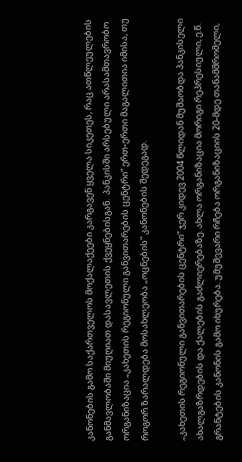კანონების გამო საქართველოს მოქალაქეები კარგავენ ყველა სიკეთეს, რაც ათწლეულების განმავლობაში მიუღიათ დასავლეთის ქვეყნებისგან.  პანკისში არსებული არასამთავრობო ორგანიზაცია „კახეთის რეგიონული განვითარების ცენტრი“ ერთ-ერთი მაგალითია იმისა, თუ როგორ ზარალდება მოსახლეობა „ოცნების“ კანონების შედეგად.

„კახეთის რეგიონული განვითარების ცენტრი“ ჯერ კიდევ 2004 წლიდან მუშაობდა პანკისელი ახალგაზრდების და ქალების გაძლიერებაზე. ახლა ორგანიზაცია მორიგი რეპრესიული, ე.წ. გრანტების კანონის გამო იხურება. უმუშევარი რჩება ორგანიზაციის 20-მდე თანამშრომელი,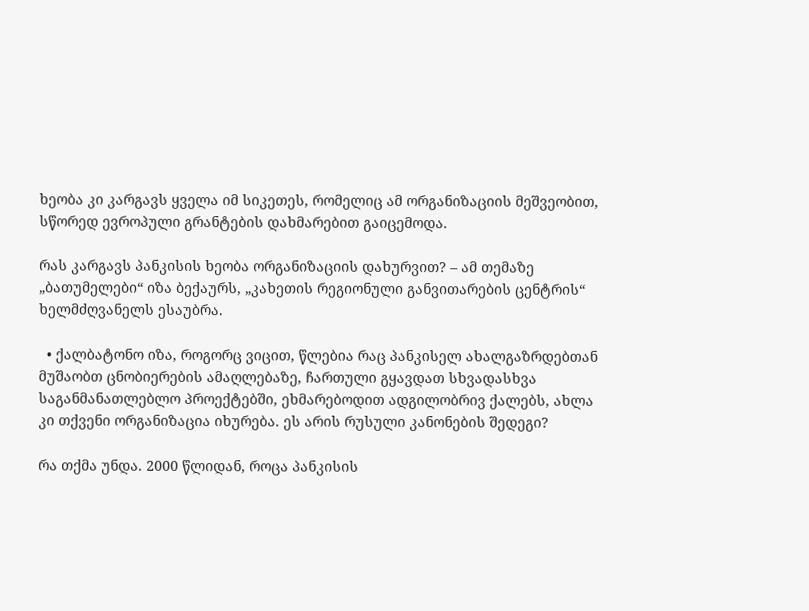ხეობა კი კარგავს ყველა იმ სიკეთეს, რომელიც ამ ორგანიზაციის მეშვეობით, სწორედ ევროპული გრანტების დახმარებით გაიცემოდა.

რას კარგავს პანკისის ხეობა ორგანიზაციის დახურვით? – ამ თემაზე „ბათუმელები“ იზა ბექაურს, „კახეთის რეგიონული განვითარების ცენტრის“ ხელმძღვანელს ესაუბრა.

  • ქალბატონო იზა, როგორც ვიცით, წლებია რაც პანკისელ ახალგაზრდებთან მუშაობთ ცნობიერების ამაღლებაზე, ჩართული გყავდათ სხვადასხვა საგანმანათლებლო პროექტებში, ეხმარებოდით ადგილობრივ ქალებს, ახლა კი თქვენი ორგანიზაცია იხურება. ეს არის რუსული კანონების შედეგი?

რა თქმა უნდა. 2000 წლიდან, როცა პანკისის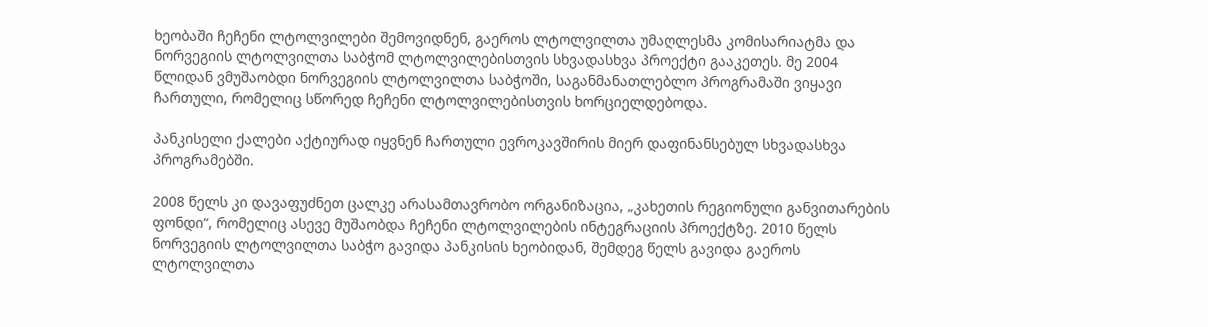ხეობაში ჩეჩენი ლტოლვილები შემოვიდნენ, გაეროს ლტოლვილთა უმაღლესმა კომისარიატმა და ნორვეგიის ლტოლვილთა საბჭომ ლტოლვილებისთვის სხვადასხვა პროექტი გააკეთეს. მე 2004 წლიდან ვმუშაობდი ნორვეგიის ლტოლვილთა საბჭოში, საგანმანათლებლო პროგრამაში ვიყავი ჩართული, რომელიც სწორედ ჩეჩენი ლტოლვილებისთვის ხორციელდებოდა.

პანკისელი ქალები აქტიურად იყვნენ ჩართული ევროკავშირის მიერ დაფინანსებულ სხვადასხვა პროგრამებში.

2008 წელს კი დავაფუძნეთ ცალკე არასამთავრობო ორგანიზაცია, „კახეთის რეგიონული განვითარების ფონდი“, რომელიც ასევე მუშაობდა ჩეჩენი ლტოლვილების ინტეგრაციის პროექტზე. 2010 წელს ნორვეგიის ლტოლვილთა საბჭო გავიდა პანკისის ხეობიდან, შემდეგ წელს გავიდა გაეროს ლტოლვილთა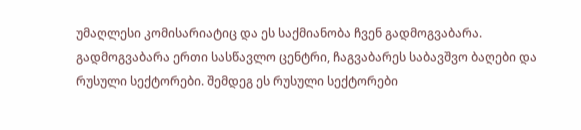უმაღლესი კომისარიატიც და ეს საქმიანობა ჩვენ გადმოგვაბარა. გადმოგვაბარა ერთი სასწავლო ცენტრი, ჩაგვაბარეს საბავშვო ბაღები და რუსული სექტორები. შემდეგ ეს რუსული სექტორები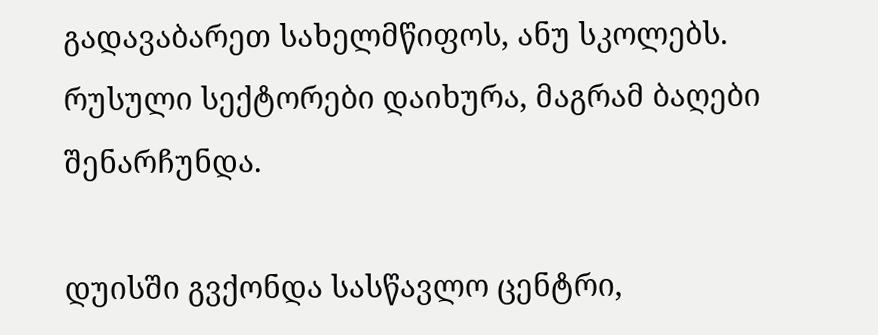გადავაბარეთ სახელმწიფოს, ანუ სკოლებს. რუსული სექტორები დაიხურა, მაგრამ ბაღები შენარჩუნდა.

დუისში გვქონდა სასწავლო ცენტრი,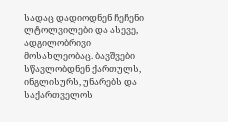სადაც დადიოდნენ ჩეჩენი ლტოლვილები და ასევე, ადგილობრივი მოსახლეობაც. ბავშვები სწავლობდნენ ქართულს, ინგლისურს, უნარებს და საქართველოს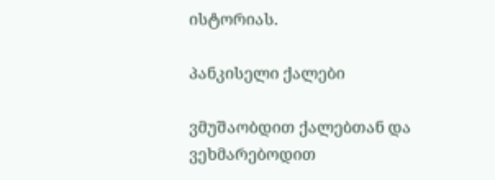ისტორიას.

პანკისელი ქალები

ვმუშაობდით ქალებთან და ვეხმარებოდით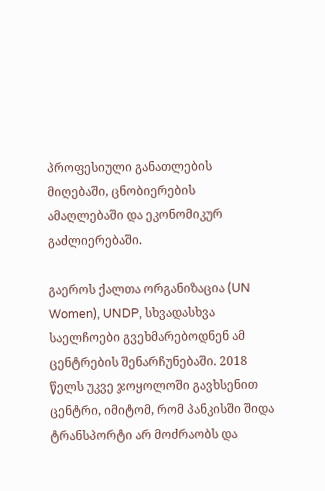პროფესიული განათლების მიღებაში, ცნობიერების ამაღლებაში და ეკონომიკურ გაძლიერებაში.

გაეროს ქალთა ორგანიზაცია (UN Women), UNDP, სხვადასხვა საელჩოები გვეხმარებოდნენ ამ ცენტრების შენარჩუნებაში. 2018 წელს უკვე ჯოყოლოში გავხსენით ცენტრი, იმიტომ, რომ პანკისში შიდა ტრანსპორტი არ მოძრაობს და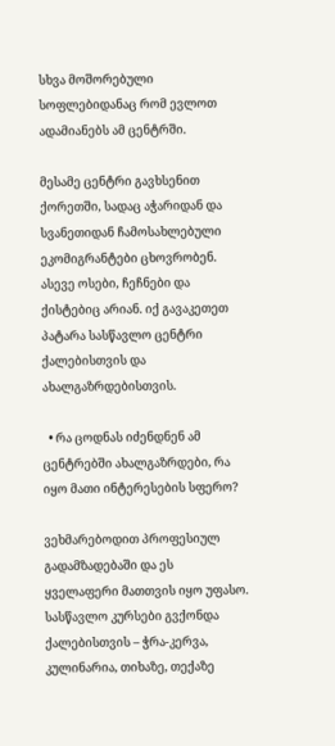სხვა მოშორებული სოფლებიდანაც რომ ევლოთ ადამიანებს ამ ცენტრში.

მესამე ცენტრი გავხსენით ქორეთში, სადაც აჭარიდან და სვანეთიდან ჩამოსახლებული ეკომიგრანტები ცხოვრობენ. ასევე ოსები, ჩეჩნები და ქისტებიც არიან. იქ გავაკეთეთ პატარა სასწავლო ცენტრი ქალებისთვის და ახალგაზრდებისთვის.

  • რა ცოდნას იძენდნენ ამ ცენტრებში ახალგაზრდები, რა იყო მათი ინტერესების სფერო?

ვეხმარებოდით პროფესიულ გადამზადებაში და ეს ყველაფერი მათთვის იყო უფასო. სასწავლო კურსები გვქონდა ქალებისთვის – ჭრა-კერვა, კულინარია, თიხაზე, თექაზე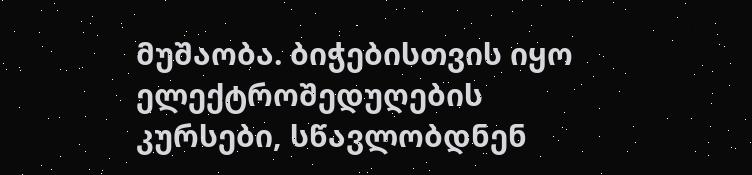მუშაობა. ბიჭებისთვის იყო ელექტროშედუღების კურსები, სწავლობდნენ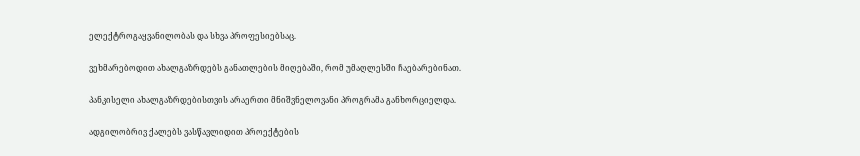ელექტროგაყვანილობას და სხვა პროფესიებსაც.

ვეხმარებოდით ახალგაზრდებს განათლების მიღებაში, რომ უმაღლესში ჩაებარებინათ.

პანკისელი ახალგაზრდებისთვის არაერთი მნიშვნელოვანი პროგრამა განხორციელდა.

ადგილობრივ ქალებს ვასწავლიდით პროექტების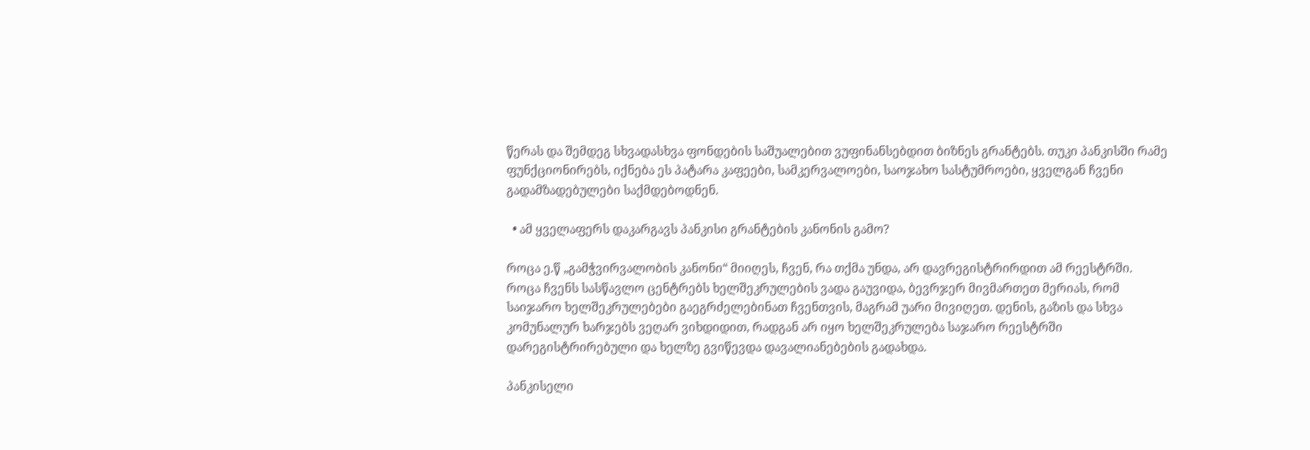წერას და შემდეგ სხვადასხვა ფონდების საშუალებით ვუფინანსებდით ბიზნეს გრანტებს. თუკი პანკისში რამე ფუნქციონირებს, იქნება ეს პატარა კაფეები, სამკერვალოები, საოჯახო სასტუმროები, ყველგან ჩვენი გადამზადებულები საქმდებოდნენ.

  • ამ ყველაფერს დაკარგავს პანკისი გრანტების კანონის გამო?

როცა ე.წ „გამჭვირვალობის კანონი“ მიიღეს, ჩვენ, რა თქმა უნდა, არ დავრეგისტრირდით ამ რეესტრში. როცა ჩვენს სასწავლო ცენტრებს ხელშეკრულების ვადა გაუვიდა, ბევრჯერ მივმართეთ მერიას, რომ საიჯარო ხელშეკრულებები გაეგრძელებინათ ჩვენთვის, მაგრამ უარი მივიღეთ. დენის, გაზის და სხვა კომუნალურ ხარჯებს ვეღარ ვიხდიდით, რადგან არ იყო ხელშეკრულება საჯარო რეესტრში დარეგისტრირებული და ხელზე გვიწევდა დავალიანებების გადახდა.

პანკისელი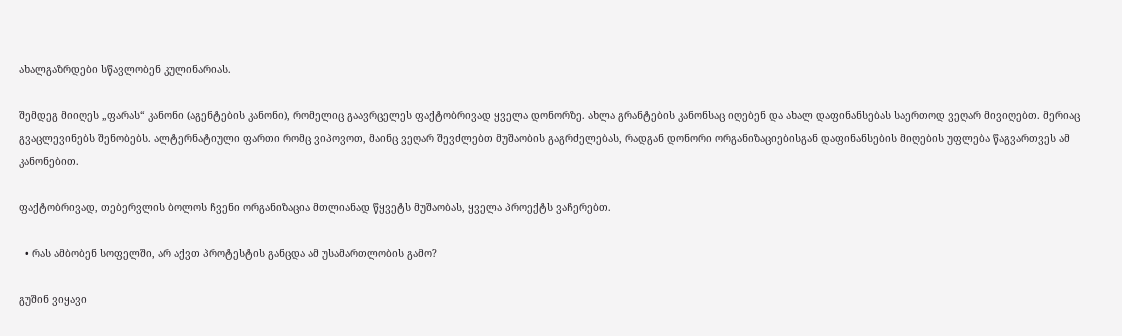ახალგაზრდები სწავლობენ კულინარიას.

შემდეგ მიიღეს „ფარას“ კანონი (აგენტების კანონი), რომელიც გაავრცელეს ფაქტობრივად ყველა დონორზე. ახლა გრანტების კანონსაც იღებენ და ახალ დაფინანსებას საერთოდ ვეღარ მივიღებთ. მერიაც გვაცლევინებს შენობებს. ალტერნატიული ფართი რომც ვიპოვოთ, მაინც ვეღარ შევძლებთ მუშაობის გაგრძელებას, რადგან დონორი ორგანიზაციებისგან დაფინანსების მიღების უფლება წაგვართვეს ამ კანონებით.

ფაქტობრივად, თებერვლის ბოლოს ჩვენი ორგანიზაცია მთლიანად წყვეტს მუშაობას, ყველა პროექტს ვაჩერებთ.

  • რას ამბობენ სოფელში, არ აქვთ პროტესტის განცდა ამ უსამართლობის გამო?

გუშინ ვიყავი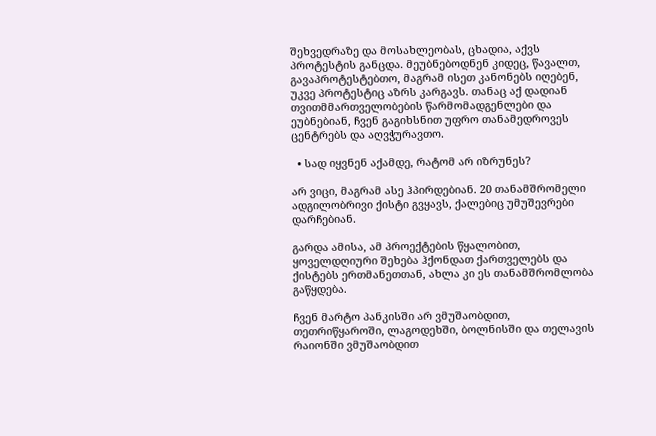შეხვედრაზე და მოსახლეობას, ცხადია, აქვს პროტესტის განცდა. მეუბნებოდნენ კიდეც, წავალთ, გავაპროტესტებთო, მაგრამ ისეთ კანონებს იღებენ, უკვე პროტესტიც აზრს კარგავს. თანაც აქ დადიან თვითმმართველობების წარმომადგენლები და ეუბნებიან, ჩვენ გაგიხსნით უფრო თანამედროვეს ცენტრებს და აღვჭურავთო.

  • სად იყვნენ აქამდე, რატომ არ იზრუნეს?

არ ვიცი, მაგრამ ასე ჰპირდებიან. 20 თანამშრომელი ადგილობრივი ქისტი გვყავს, ქალებიც უმუშევრები დარჩებიან.

გარდა ამისა, ამ პროექტების წყალობით, ყოველდღიური შეხება ჰქონდათ ქართველებს და ქისტებს ერთმანეთთან, ახლა კი ეს თანამშრომლობა გაწყდება.

ჩვენ მარტო პანკისში არ ვმუშაობდით, თეთრიწყაროში, ლაგოდეხში, ბოლნისში და თელავის რაიონში ვმუშაობდით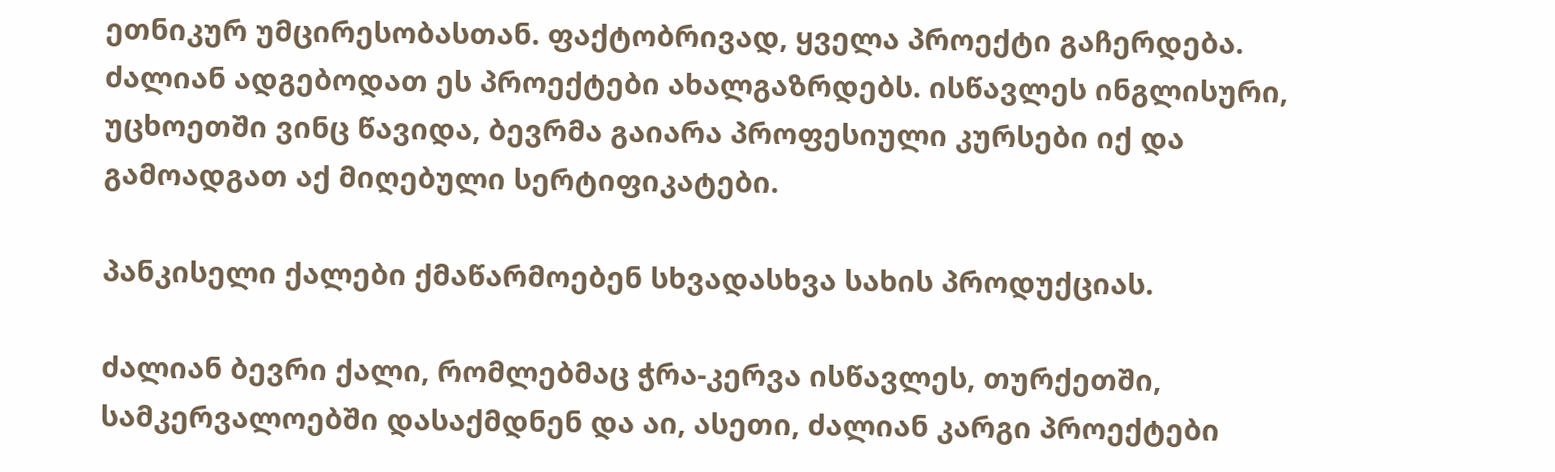ეთნიკურ უმცირესობასთან. ფაქტობრივად, ყველა პროექტი გაჩერდება. ძალიან ადგებოდათ ეს პროექტები ახალგაზრდებს. ისწავლეს ინგლისური, უცხოეთში ვინც წავიდა, ბევრმა გაიარა პროფესიული კურსები იქ და გამოადგათ აქ მიღებული სერტიფიკატები.

პანკისელი ქალები ქმაწარმოებენ სხვადასხვა სახის პროდუქციას.

ძალიან ბევრი ქალი, რომლებმაც ჭრა-კერვა ისწავლეს, თურქეთში, სამკერვალოებში დასაქმდნენ და აი, ასეთი, ძალიან კარგი პროექტები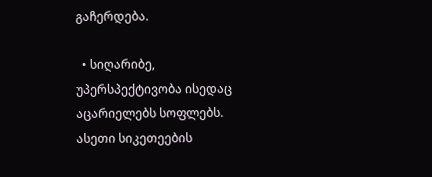გაჩერდება.

  • სიღარიბე, უპერსპექტივობა ისედაც აცარიელებს სოფლებს. ასეთი სიკეთეების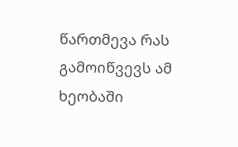წართმევა რას გამოიწვევს ამ ხეობაში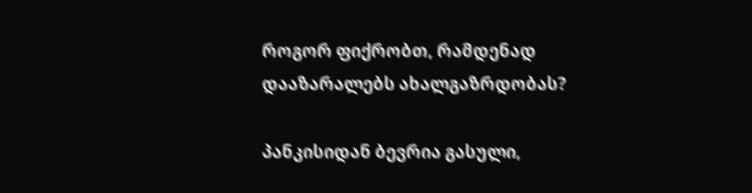როგორ ფიქრობთ, რამდენად დააზარალებს ახალგაზრდობას?

პანკისიდან ბევრია გასული,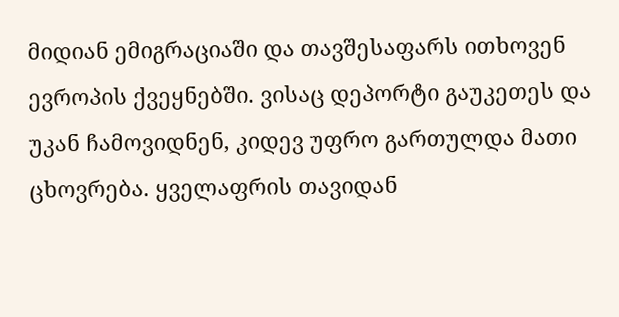მიდიან ემიგრაციაში და თავშესაფარს ითხოვენ ევროპის ქვეყნებში. ვისაც დეპორტი გაუკეთეს და უკან ჩამოვიდნენ, კიდევ უფრო გართულდა მათი ცხოვრება. ყველაფრის თავიდან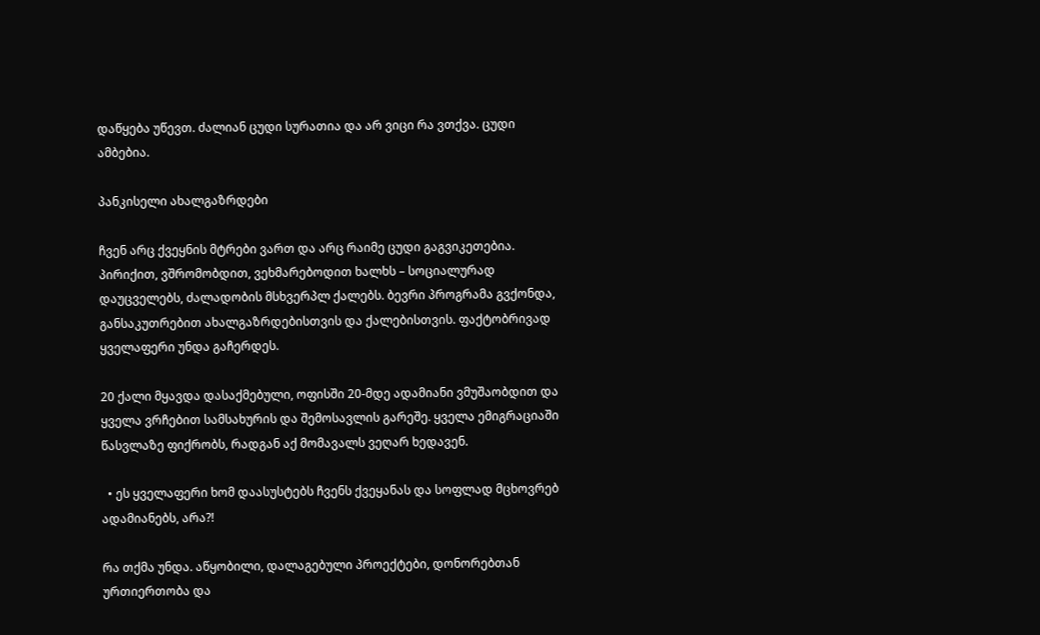დაწყება უწევთ. ძალიან ცუდი სურათია და არ ვიცი რა ვთქვა. ცუდი ამბებია.

პანკისელი ახალგაზრდები

ჩვენ არც ქვეყნის მტრები ვართ და არც რაიმე ცუდი გაგვიკეთებია. პირიქით, ვშრომობდით, ვეხმარებოდით ხალხს – სოციალურად დაუცველებს, ძალადობის მსხვერპლ ქალებს. ბევრი პროგრამა გვქონდა, განსაკუთრებით ახალგაზრდებისთვის და ქალებისთვის. ფაქტობრივად ყველაფერი უნდა გაჩერდეს.

20 ქალი მყავდა დასაქმებული, ოფისში 20-მდე ადამიანი ვმუშაობდით და ყველა ვრჩებით სამსახურის და შემოსავლის გარეშე. ყველა ემიგრაციაში წასვლაზე ფიქრობს, რადგან აქ მომავალს ვეღარ ხედავენ.

  • ეს ყველაფერი ხომ დაასუსტებს ჩვენს ქვეყანას და სოფლად მცხოვრებ ადამიანებს, არა?!

რა თქმა უნდა. აწყობილი, დალაგებული პროექტები, დონორებთან ურთიერთობა და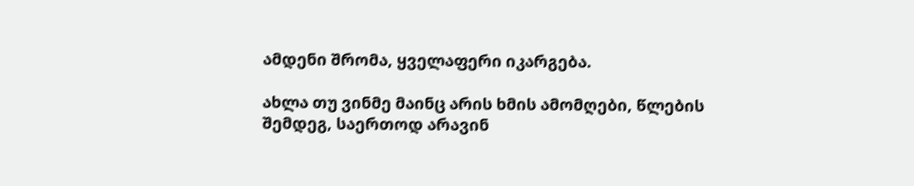ამდენი შრომა, ყველაფერი იკარგება.

ახლა თუ ვინმე მაინც არის ხმის ამომღები, წლების შემდეგ, საერთოდ არავინ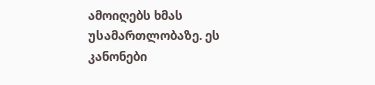ამოიღებს ხმას უსამართლობაზე. ეს კანონები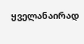ყველანაირად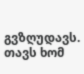გვზღუდავს. თავს ხომ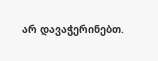არ დავაჭერინებთ.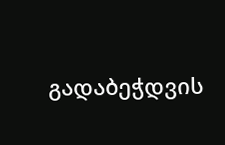გადაბეჭდვის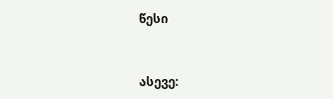წესი


ასევე: